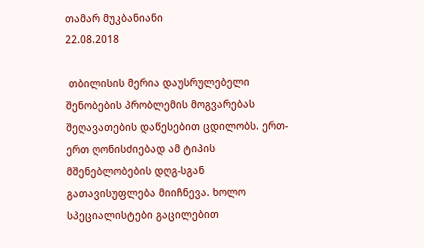თამარ მუკბანიანი
22.08.2018

 თბილისის მერია დაუსრულებელი შენობების პრობლემის მოგვარებას შეღავათების დაწესებით ცდილობს. ერთ-ერთ ღონისძიებად ამ ტიპის მშენებლობების დღგ-სგან გათავისუფლება მიიჩნევა. ხოლო სპეციალისტები გაცილებით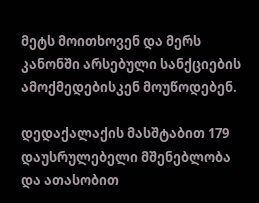მეტს მოითხოვენ და მერს კანონში არსებული სანქციების ამოქმედებისკენ მოუწოდებენ.

დედაქალაქის მასშტაბით 179 დაუსრულებელი მშენებლობა და ათასობით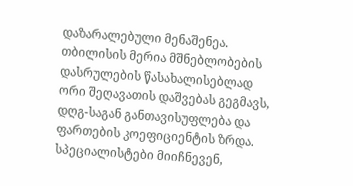დაზარალებული მენაშენეა. თბილისის მერია მშნებლობების დასრულების წასახალისებლად ორი შეღავათის დაშვებას გეგმავს, დღგ-საგან განთავისუფლება და ფართების კოეფიციენტის ზრდა. სპეციალისტები მიიჩნევენ,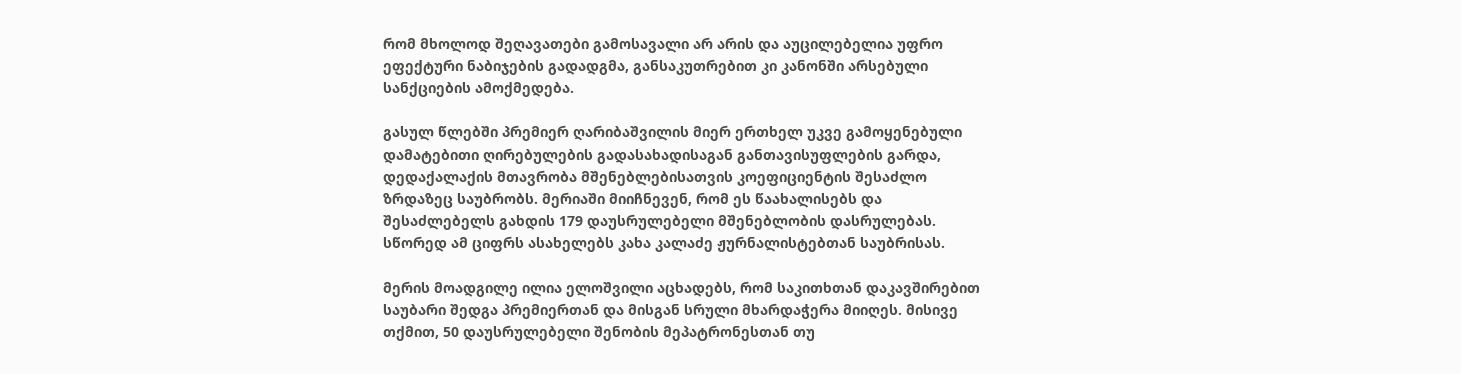რომ მხოლოდ შეღავათები გამოსავალი არ არის და აუცილებელია უფრო ეფექტური ნაბიჯების გადადგმა, განსაკუთრებით კი კანონში არსებული სანქციების ამოქმედება.

გასულ წლებში პრემიერ ღარიბაშვილის მიერ ერთხელ უკვე გამოყენებული დამატებითი ღირებულების გადასახადისაგან განთავისუფლების გარდა, დედაქალაქის მთავრობა მშენებლებისათვის კოეფიციენტის შესაძლო ზრდაზეც საუბრობს. მერიაში მიიჩნევენ, რომ ეს წაახალისებს და შესაძლებელს გახდის 179 დაუსრულებელი მშენებლობის დასრულებას. სწორედ ამ ციფრს ასახელებს კახა კალაძე ჟურნალისტებთან საუბრისას.

მერის მოადგილე ილია ელოშვილი აცხადებს, რომ საკითხთან დაკავშირებით საუბარი შედგა პრემიერთან და მისგან სრული მხარდაჭერა მიიღეს. მისივე თქმით, 50 დაუსრულებელი შენობის მეპატრონესთან თუ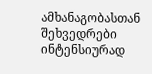ამხანაგობასთან შეხვედრები ინტენსიურად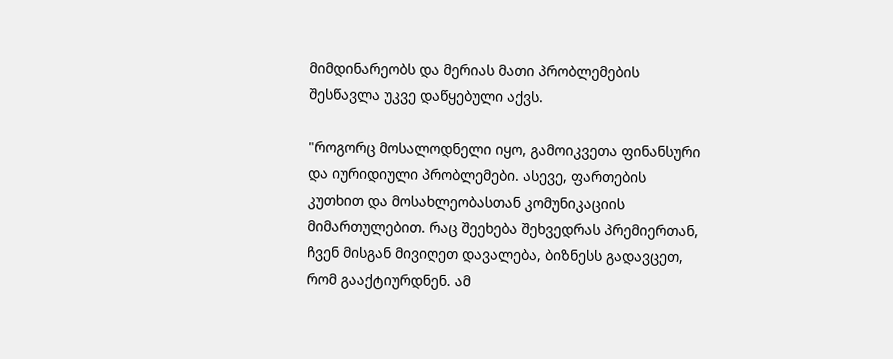მიმდინარეობს და მერიას მათი პრობლემების შესწავლა უკვე დაწყებული აქვს.

"როგორც მოსალოდნელი იყო, გამოიკვეთა ფინანსური და იურიდიული პრობლემები. ასევე, ფართების კუთხით და მოსახლეობასთან კომუნიკაციის მიმართულებით. რაც შეეხება შეხვედრას პრემიერთან, ჩვენ მისგან მივიღეთ დავალება, ბიზნესს გადავცეთ, რომ გააქტიურდნენ. ამ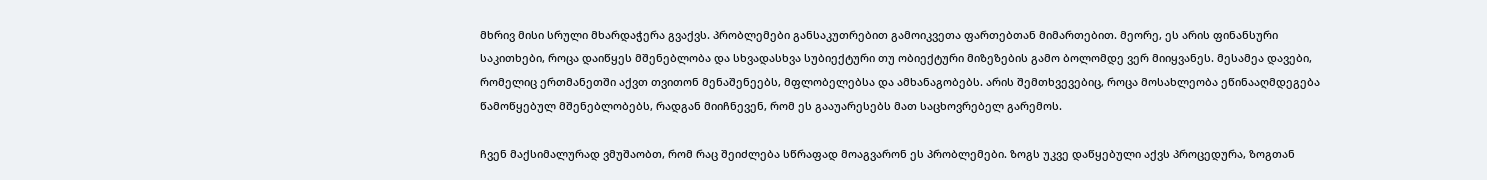მხრივ მისი სრული მხარდაჭერა გვაქვს. პრობლემები განსაკუთრებით გამოიკვეთა ფართებთან მიმართებით. მეორე, ეს არის ფინანსური საკითხები, როცა დაიწყეს მშენებლობა და სხვადასხვა სუბიექტური თუ ობიექტური მიზეზების გამო ბოლომდე ვერ მიიყვანეს. მესამეა დავები, რომელიც ერთმანეთში აქვთ თვითონ მენაშენეებს, მფლობელებსა და ამხანაგობებს. არის შემთხვევებიც, როცა მოსახლეობა ეწინააღმდეგება წამოწყებულ მშენებლობებს, რადგან მიიჩნევენ, რომ ეს გააუარესებს მათ საცხოვრებელ გარემოს.

ჩვენ მაქსიმალურად ვმუშაობთ, რომ რაც შეიძლება სწრაფად მოაგვარონ ეს პრობლემები. ზოგს უკვე დაწყებული აქვს პროცედურა, ზოგთან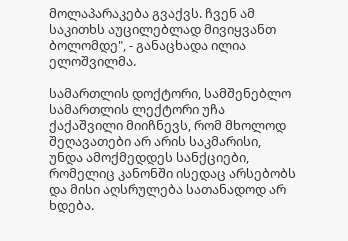მოლაპარაკება გვაქვს. ჩვენ ამ საკითხს აუცილებლად მივიყვანთ ბოლომდე", - განაცხადა ილია ელოშვილმა.

სამართლის დოქტორი, სამშენებლო სამართლის ლექტორი უჩა ქაქაშვილი მიიჩნევს, რომ მხოლოდ შეღავათები არ არის საკმარისი, უნდა ამოქმედდეს სანქციები, რომელიც კანონში ისედაც არსებობს და მისი აღსრულება სათანადოდ არ ხდება.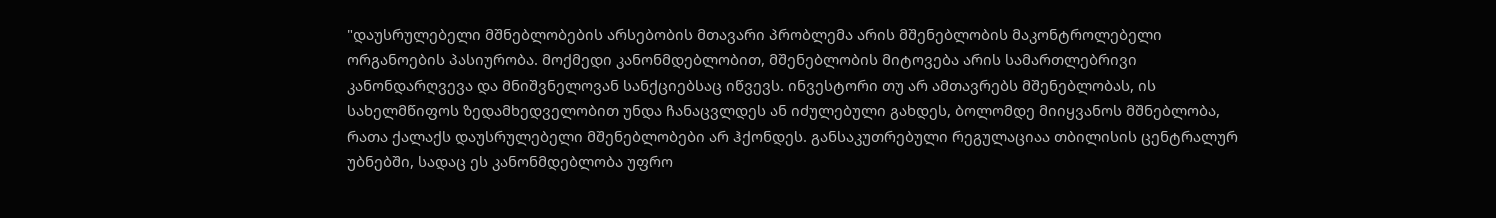"დაუსრულებელი მშნებლობების არსებობის მთავარი პრობლემა არის მშენებლობის მაკონტროლებელი ორგანოების პასიურობა. მოქმედი კანონმდებლობით, მშენებლობის მიტოვება არის სამართლებრივი კანონდარღვევა და მნიშვნელოვან სანქციებსაც იწვევს. ინვესტორი თუ არ ამთავრებს მშენებლობას, ის სახელმწიფოს ზედამხედველობით უნდა ჩანაცვლდეს ან იძულებული გახდეს, ბოლომდე მიიყვანოს მშნებლობა, რათა ქალაქს დაუსრულებელი მშენებლობები არ ჰქონდეს. განსაკუთრებული რეგულაციაა თბილისის ცენტრალურ უბნებში, სადაც ეს კანონმდებლობა უფრო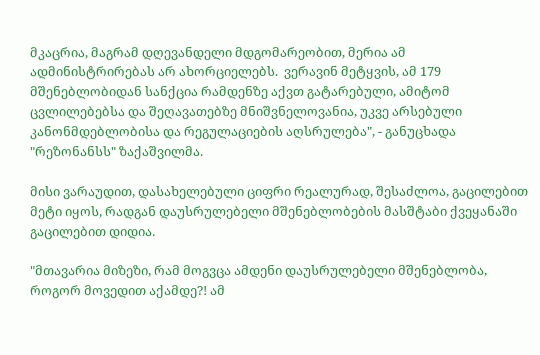მკაცრია, მაგრამ დღევანდელი მდგომარეობით, მერია ამ ადმინისტრირებას არ ახორციელებს.  ვერავინ მეტყვის, ამ 179 მშენებლობიდან სანქცია რამდენზე აქვთ გატარებული, ამიტომ ცვლილებებსა და შეღავათებზე მნიშვნელოვანია, უკვე არსებული კანონმდებლობისა და რეგულაციების აღსრულება", - განუცხადა "რეზონანსს" ზაქაშვილმა.

მისი ვარაუდით, დასახელებული ციფრი რეალურად, შესაძლოა, გაცილებით მეტი იყოს, რადგან დაუსრულებელი მშენებლობების მასშტაბი ქვეყანაში გაცილებით დიდია.

"მთავარია მიზეზი, რამ მოგვცა ამდენი დაუსრულებელი მშენებლობა, როგორ მოვედით აქამდე?! ამ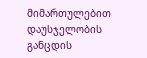მიმართულებით დაუსჯელობის განცდის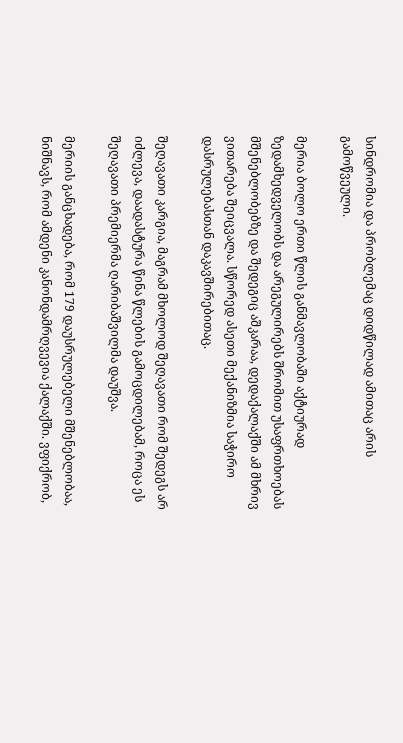სინდრომია და პრობლემაც დიდწილად ამითაც არის გამოწვეული.

მერია ბოლო ერთი წლის განმავლობაში აქტიურად ზედამხედველობს და არეგულირებს შრომით უსაფრთხოებას მშენებლობებზე და შედეგიც აშკარაა, დედაქალაქში ამ მხრივ ვითარება შეიცვალა. სწორედ ასეთი მექანიზმია საჭირო დასრულებასთან დაკავშირებითაც.

შეღავათი კარგია, მაგრამ მხოლოდ შეღავათი რომ შედეგს არ იძლევა, დაადასტურა წინა წლების გამოცდილებამ, როცა ეს შეღავათი პრემიერმა ღარიბაშვილმა დაუშვა.

მერიის განცხადება, რომ 179 დაუსრულებელი მშენებლობაა, ნიშნავს, რომ ამდენი კანონდამრღვევია ქალაქში. ვფიქრობ,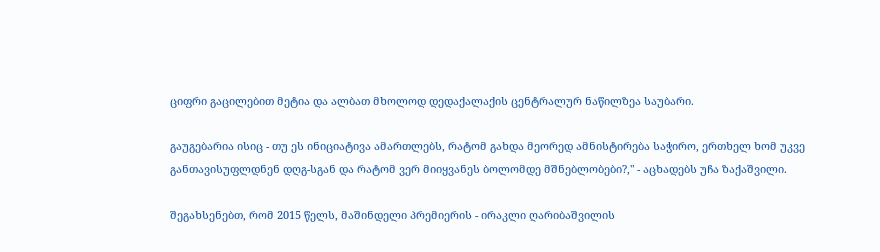ციფრი გაცილებით მეტია და ალბათ მხოლოდ დედაქალაქის ცენტრალურ ნაწილზეა საუბარი.

გაუგებარია ისიც - თუ ეს ინიციატივა ამართლებს, რატომ გახდა მეორედ ამნისტირება საჭირო, ერთხელ ხომ უკვე განთავისუფლდნენ დღგ-სგან და რატომ ვერ მიიყვანეს ბოლომდე მშნებლობები?," - აცხადებს უჩა ზაქაშვილი.

შეგახსენებთ, რომ 2015 წელს, მაშინდელი პრემიერის - ირაკლი ღარიბაშვილის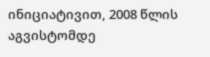ინიციატივით, 2008 წლის აგვისტომდე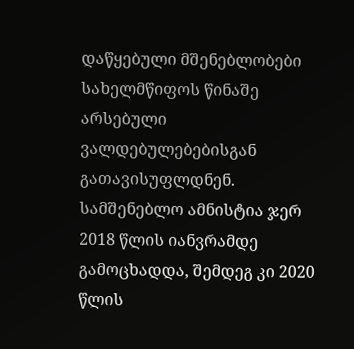დაწყებული მშენებლობები სახელმწიფოს წინაშე არსებული ვალდებულებებისგან გათავისუფლდნენ. სამშენებლო ამნისტია ჯერ 2018 წლის იანვრამდე გამოცხადდა, შემდეგ კი 2020 წლის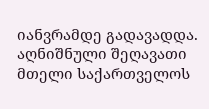იანვრამდე გადავადდა. აღნიშნული შეღავათი მთელი საქართველოს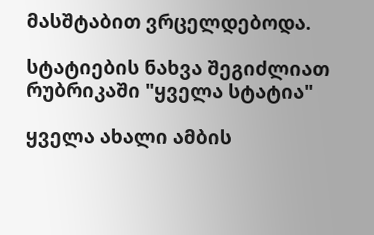მასშტაბით ვრცელდებოდა.

სტატიების ნახვა შეგიძლიათ რუბრიკაში "ყველა სტატია"

ყველა ახალი ამბის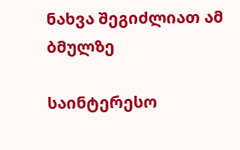ნახვა შეგიძლიათ ამ ბმულზე

საინტერესო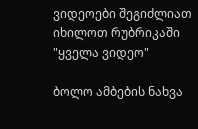ვიდეოები შეგიძლიათ იხილოთ რუბრიკაში "ყველა ვიდეო"

ბოლო ამბების ნახვა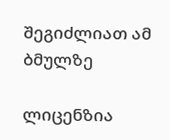შეგიძლიათ ამ ბმულზე

ლიცენზია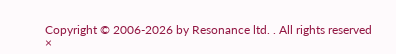Copyright © 2006-2026 by Resonance ltd. . All rights reserved
×